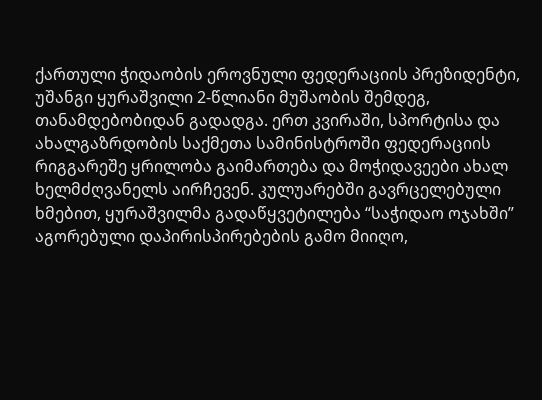ქართული ჭიდაობის ეროვნული ფედერაციის პრეზიდენტი, უშანგი ყურაშვილი 2-წლიანი მუშაობის შემდეგ, თანამდებობიდან გადადგა. ერთ კვირაში, სპორტისა და ახალგაზრდობის საქმეთა სამინისტროში ფედერაციის რიგგარეშე ყრილობა გაიმართება და მოჭიდავეები ახალ ხელმძღვანელს აირჩევენ. კულუარებში გავრცელებული ხმებით, ყურაშვილმა გადაწყვეტილება “საჭიდაო ოჯახში” აგორებული დაპირისპირებების გამო მიიღო,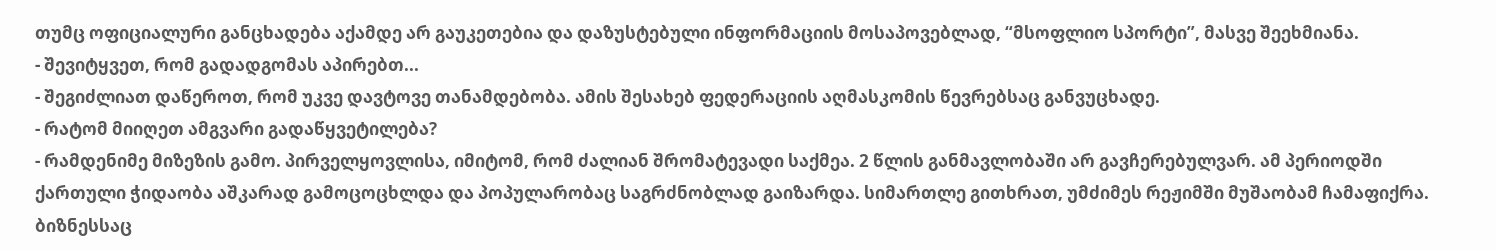თუმც ოფიციალური განცხადება აქამდე არ გაუკეთებია და დაზუსტებული ინფორმაციის მოსაპოვებლად, “მსოფლიო სპორტი”, მასვე შეეხმიანა.
- შევიტყვეთ, რომ გადადგომას აპირებთ...
- შეგიძლიათ დაწეროთ, რომ უკვე დავტოვე თანამდებობა. ამის შესახებ ფედერაციის აღმასკომის წევრებსაც განვუცხადე.
- რატომ მიიღეთ ამგვარი გადაწყვეტილება?
- რამდენიმე მიზეზის გამო. პირველყოვლისა, იმიტომ, რომ ძალიან შრომატევადი საქმეა. 2 წლის განმავლობაში არ გავჩერებულვარ. ამ პერიოდში ქართული ჭიდაობა აშკარად გამოცოცხლდა და პოპულარობაც საგრძნობლად გაიზარდა. სიმართლე გითხრათ, უმძიმეს რეჟიმში მუშაობამ ჩამაფიქრა. ბიზნესსაც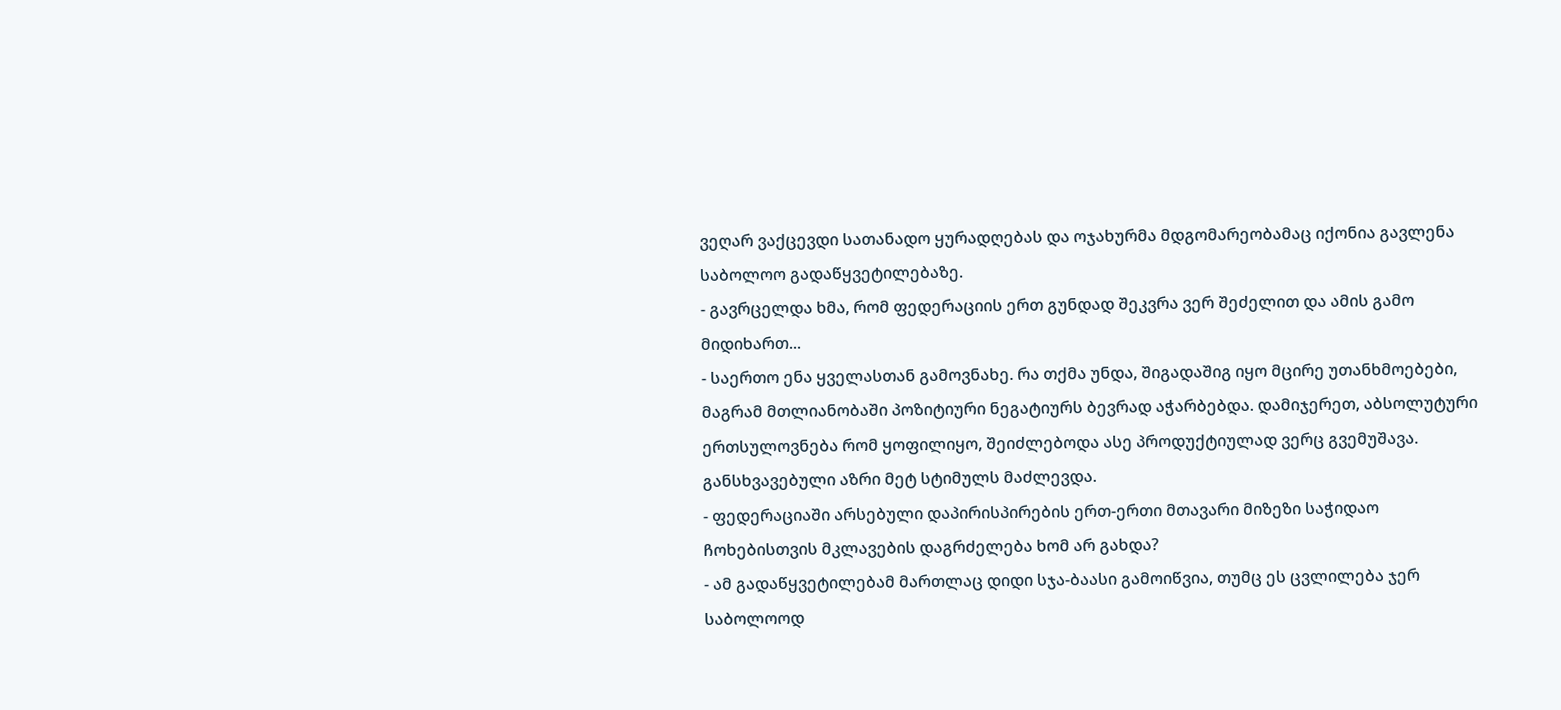ვეღარ ვაქცევდი სათანადო ყურადღებას და ოჯახურმა მდგომარეობამაც იქონია გავლენა საბოლოო გადაწყვეტილებაზე.
- გავრცელდა ხმა, რომ ფედერაციის ერთ გუნდად შეკვრა ვერ შეძელით და ამის გამო მიდიხართ...
- საერთო ენა ყველასთან გამოვნახე. რა თქმა უნდა, შიგადაშიგ იყო მცირე უთანხმოებები, მაგრამ მთლიანობაში პოზიტიური ნეგატიურს ბევრად აჭარბებდა. დამიჯერეთ, აბსოლუტური ერთსულოვნება რომ ყოფილიყო, შეიძლებოდა ასე პროდუქტიულად ვერც გვემუშავა. განსხვავებული აზრი მეტ სტიმულს მაძლევდა.
- ფედერაციაში არსებული დაპირისპირების ერთ-ერთი მთავარი მიზეზი საჭიდაო ჩოხებისთვის მკლავების დაგრძელება ხომ არ გახდა?
- ამ გადაწყვეტილებამ მართლაც დიდი სჯა-ბაასი გამოიწვია, თუმც ეს ცვლილება ჯერ საბოლოოდ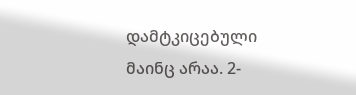დამტკიცებული მაინც არაა. 2-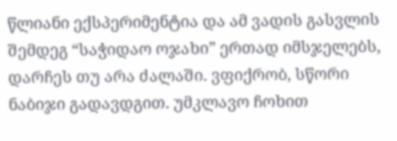წლიანი ექსპერიმენტია და ამ ვადის გასვლის შემდეგ “საჭიდაო ოჯახი” ერთად იმსჯელებს, დარჩეს თუ არა ძალაში. ვფიქრობ, სწორი ნაბიჯი გადავდგით. უმკლავო ჩოხით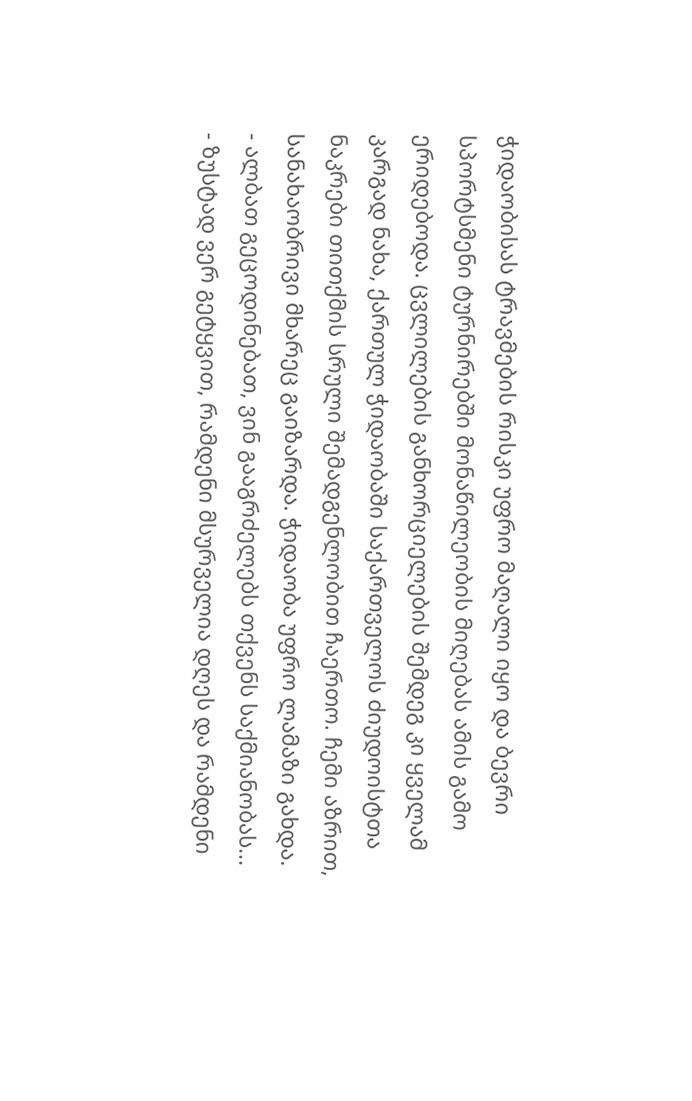ჭიდაობისას ტრავმების რისკი უფრო მაღალი იყო და ბევრი სპორტსმენი ტურნირებში მონაწილეობის მიღებას ამის გამო ერიდებოდა. ცვლილების განხორციელების შემდეგ კი ყველამ კარგად ნახა, ქართულ ჭიდაობაში საქართველოს ძიუდოისტთა ნაკრები თითქმის სრული შემადგენლობით ჩაერთო. ჩემი აზრით, სანახაობრივი მხარეც გაიზარდა. ჭიდაობა უფრო ლამაზი გახდა.
- ალბათ გეცოდინებათ, ვინ გააგრძელებს თქვენს საქმიანობას...
- ზუსტად ვერ გეტყვით, რამდენი მსურველია დღეს და რამდენი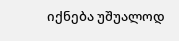იქნება უშუალოდ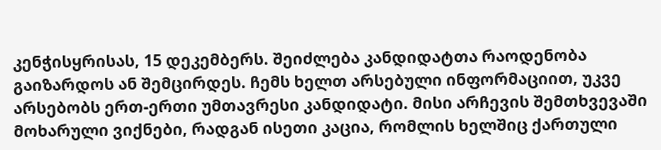კენჭისყრისას, 15 დეკემბერს. შეიძლება კანდიდატთა რაოდენობა გაიზარდოს ან შემცირდეს. ჩემს ხელთ არსებული ინფორმაციით, უკვე არსებობს ერთ-ერთი უმთავრესი კანდიდატი. მისი არჩევის შემთხვევაში მოხარული ვიქნები, რადგან ისეთი კაცია, რომლის ხელშიც ქართული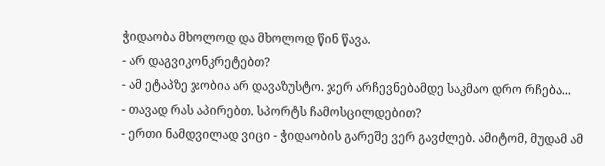ჭიდაობა მხოლოდ და მხოლოდ წინ წავა.
- არ დაგვიკონკრეტებთ?
- ამ ეტაპზე ჯობია არ დავაზუსტო. ჯერ არჩევნებამდე საკმაო დრო რჩება...
- თავად რას აპირებთ. სპორტს ჩამოსცილდებით?
- ერთი ნამდვილად ვიცი - ჭიდაობის გარეშე ვერ გავძლებ. ამიტომ, მუდამ ამ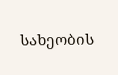სახეობის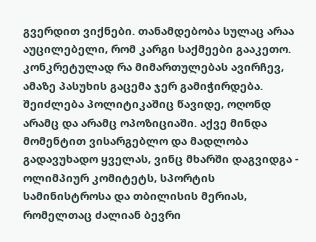გვერდით ვიქნები. თანამდებობა სულაც არაა აუცილებელი, რომ კარგი საქმეები გააკეთო. კონკრეტულად რა მიმართულებას ავირჩევ, ამაზე პასუხის გაცემა ჯერ გამიჭირდება. შეიძლება პოლიტიკაშიც წავიდე, ოღონდ არამც და არამც ოპოზიციაში. აქვე მინდა მომენტით ვისარგებლო და მადლობა გადავუხადო ყველას, ვინც მხარში დაგვიდგა - ოლიმპიურ კომიტეტს, სპორტის სამინისტროსა და თბილისის მერიას, რომელთაც ძალიან ბევრი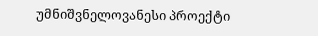უმნიშვნელოვანესი პროექტი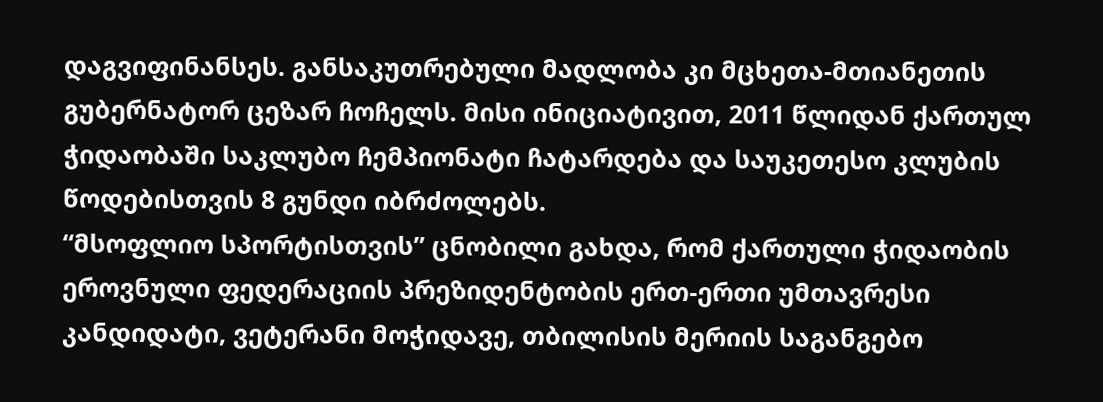დაგვიფინანსეს. განსაკუთრებული მადლობა კი მცხეთა-მთიანეთის გუბერნატორ ცეზარ ჩოჩელს. მისი ინიციატივით, 2011 წლიდან ქართულ ჭიდაობაში საკლუბო ჩემპიონატი ჩატარდება და საუკეთესო კლუბის წოდებისთვის 8 გუნდი იბრძოლებს.
“მსოფლიო სპორტისთვის” ცნობილი გახდა, რომ ქართული ჭიდაობის ეროვნული ფედერაციის პრეზიდენტობის ერთ-ერთი უმთავრესი კანდიდატი, ვეტერანი მოჭიდავე, თბილისის მერიის საგანგებო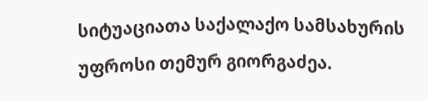სიტუაციათა საქალაქო სამსახურის უფროსი თემურ გიორგაძეა.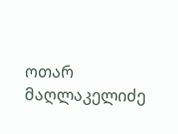ოთარ მაღლაკელიძე